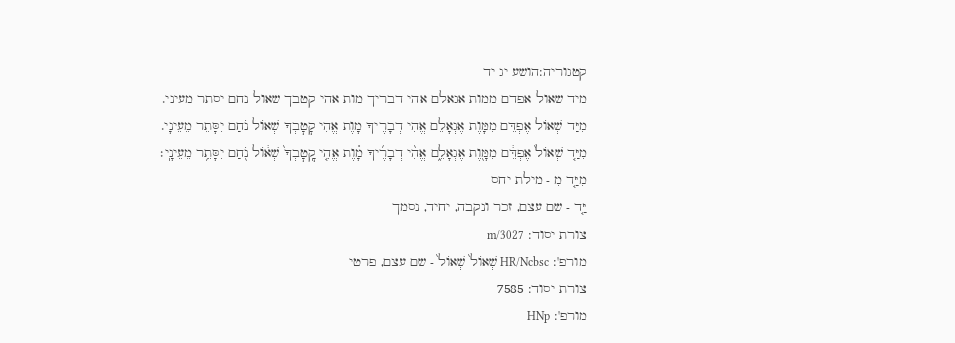קטגוריה:הושע יג יד
מיד שאול אפדם ממות אגאלם אהי דבריך מות אהי קטבך שאול נחם יסתר מעיני.
מִיַּד שְׁאוֹל אֶפְדֵּם מִמָּוֶת אֶגְאָלֵם אֱהִי דְבָרֶיךָ מָוֶת אֱהִי קׇטׇבְךָ שְׁאוֹל נֹחַם יִסָּתֵר מֵעֵינָי.
מִיַּ֤ד שְׁאוֹל֙ אֶפְדֵּ֔ם מִמָּ֖וֶת אֶגְאָלֵ֑ם אֱהִ֨י דְבָרֶ֜יךָ מָ֗וֶת אֱהִ֤י קׇֽטׇבְךָ֙ שְׁא֔וֹל נֹ֖חַם יִסָּתֵ֥ר מֵעֵינָֽי׃
מִיַּ֤ד מִ - מילת יחס
יַּ֤ד - שם עצם, זכר ונקבה, יחיד, נסמך
צורת יסוד: m/3027
מורפ': HR/Ncbsc שְׁאוֹל֙ שְׁאוֹל֙ - שם עצם, פרטי
צורת יסוד: 7585
מורפ': HNp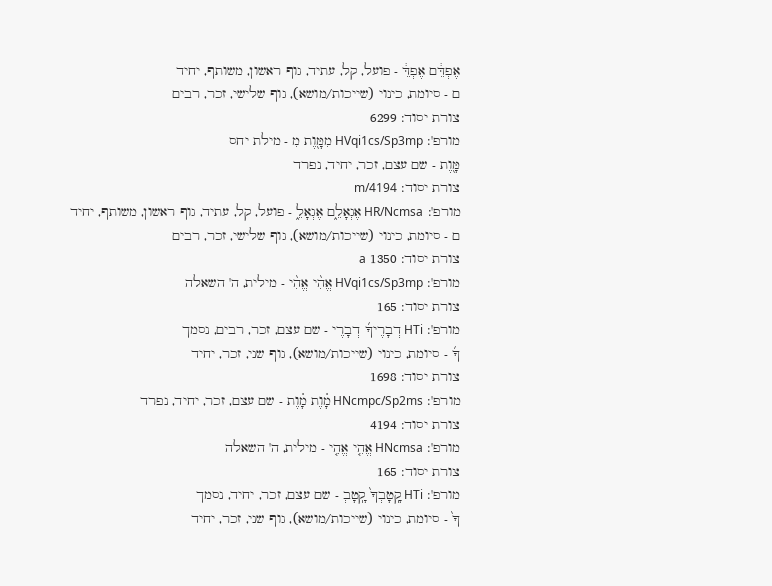אֶפְדֵּ֔ם אֶפְדֵּ֔ - פועל, קל, עתיד, גוף ראשון, משותף, יחיד
ם - סיומת, כינוי (שייכות/מושא), גוף שלישי, זכר, רבים
צורת יסוד: 6299
מורפ': HVqi1cs/Sp3mp מִמָּ֖וֶת מִ - מילת יחס
מָּ֖וֶת - שם עצם, זכר, יחיד, נפרד
צורת יסוד: m/4194
מורפ': HR/Ncmsa אֶגְאָלֵ֑ם אֶגְאָלֵ֑ - פועל, קל, עתיד, גוף ראשון, משותף, יחיד
ם - סיומת, כינוי (שייכות/מושא), גוף שלישי, זכר, רבים
צורת יסוד: 1350 a
מורפ': HVqi1cs/Sp3mp אֱהִ֨י אֱהִ֨י - מילית, ה' השאלה
צורת יסוד: 165
מורפ': HTi דְבָרֶיךָ֜ דְבָרֶי - שם עצם, זכר, רבים, נסמך
ךָ֜ - סיומת, כינוי (שייכות/מושא), גוף שני, זכר, יחיד
צורת יסוד: 1698
מורפ': HNcmpc/Sp2ms מָ֗וֶת מָ֗וֶת - שם עצם, זכר, יחיד, נפרד
צורת יסוד: 4194
מורפ': HNcmsa אֱהִ֤י אֱהִ֤י - מילית, ה' השאלה
צורת יסוד: 165
מורפ': HTi קָֽטָבְךָ֙ קָֽטָבְ - שם עצם, זכר, יחיד, נסמך
ךָ֙ - סיומת, כינוי (שייכות/מושא), גוף שני, זכר, יחיד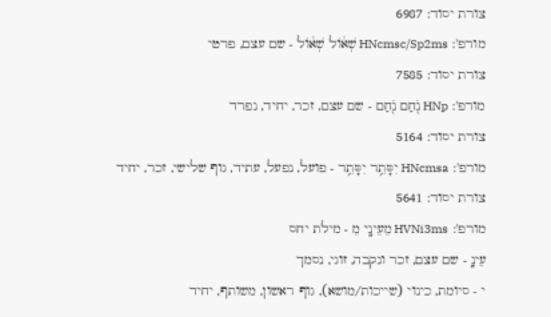צורת יסוד: 6987
מורפ': HNcmsc/Sp2ms שְׁא֔וֹל שְׁא֔וֹל - שם עצם, פרטי
צורת יסוד: 7585
מורפ': HNp נֹ֖חַם נֹ֖חַם - שם עצם, זכר, יחיד, נפרד
צורת יסוד: 5164
מורפ': HNcmsa יִסָּתֵ֥ר יִסָּתֵ֥ר - פועל, נפעל, עתיד, גוף שלישי, זכר, יחיד
צורת יסוד: 5641
מורפ': HVNi3ms מֵעֵינָֽי מֵ - מילת יחס
עֵינָֽ - שם עצם, זכר ונקבה, זוגי, נסמך
י - סיומת, כינוי (שייכות/מושא), גוף ראשון, משותף, יחיד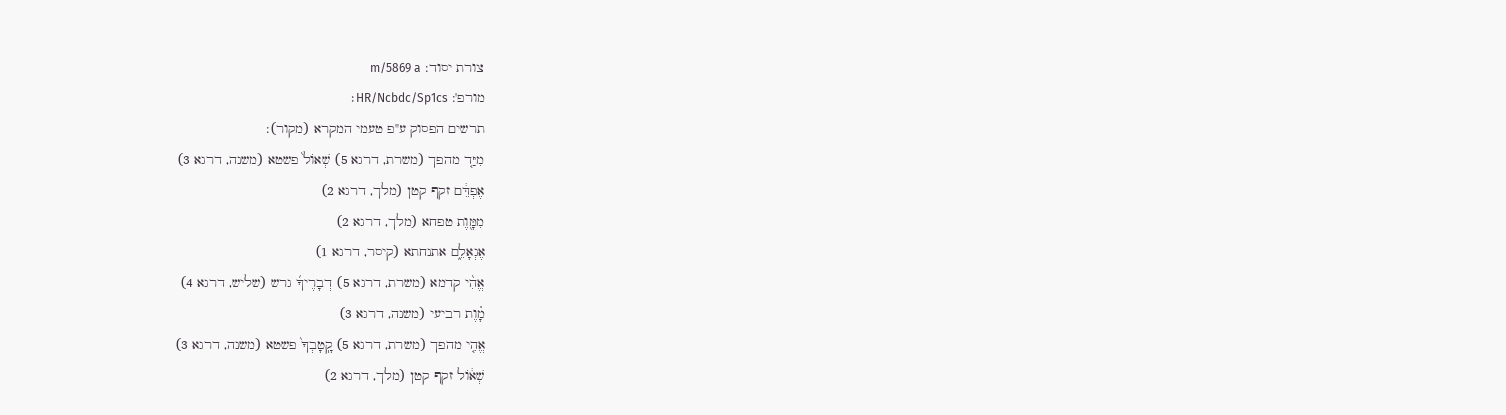צורת יסוד: m/5869 a
מורפ': HR/Ncbdc/Sp1cs׃
תרשים הפסוק ע"פ טעמי המקרא (מקור):
מִיַּ֤ד מהפך (משרת, דרגא 5) שְׁאוֹל֙ פשטא (משנה, דרגא 3)
אֶפְדֵּ֔ם זקף קטן (מלך, דרגא 2)
מִמָּ֖וֶת טפחא (מלך, דרגא 2)
אֶגְאָלֵ֑ם אתנחתא (קיסר, דרגא 1)
אֱהִ֨י קדמא (משרת, דרגא 5) דְבָרֶיךָ֜ גרש (שליש, דרגא 4)
מָ֗וֶת רביעי (משנה, דרגא 3)
אֱהִ֤י מהפך (משרת, דרגא 5) קָֽטָבְךָ֙ פשטא (משנה, דרגא 3)
שְׁא֔וֹל זקף קטן (מלך, דרגא 2)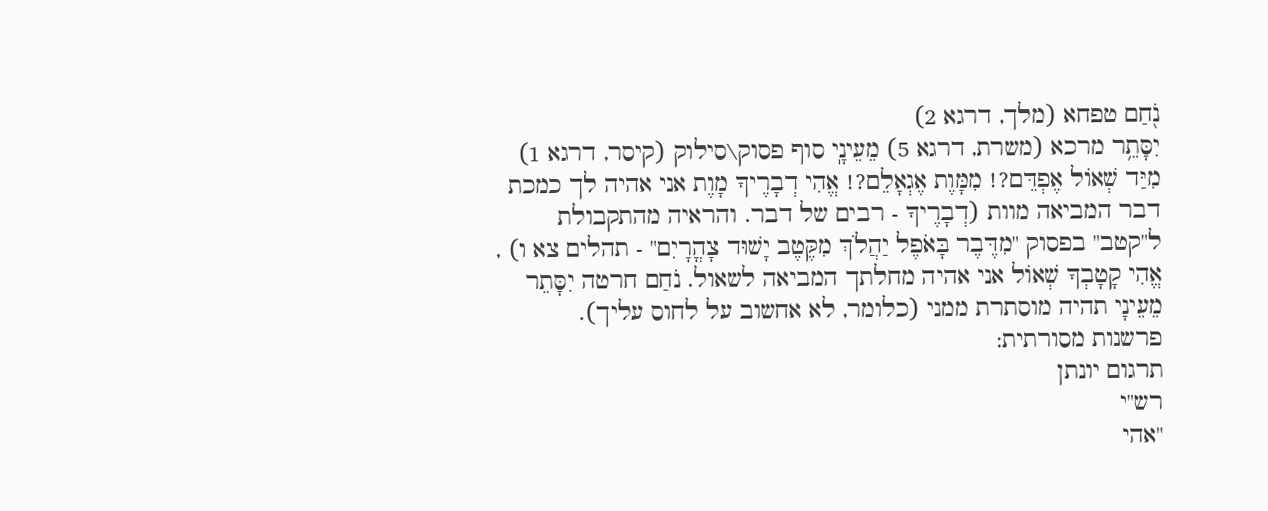נֹ֖חַם טפחא (מלך, דרגא 2)
יִסָּתֵ֥ר מרכא (משרת, דרגא 5) מֵעֵינָֽי סוף פסוק\סילוק (קיסר, דרגא 1)
מִיַּד שְׁאוֹל אֶפְדֵּם?! מִמָּוֶת אֶגְאָלֵם?! אֱהִי דְבָרֶיךָ מָוֶת אני אהיה לך כמכת דבר המביאה מוות (דְבָרֶיךָ - רבים של דבר. והראיה מהתקבולת ל"קטב" בפסוק "מִדֶּבֶר בָּאֹפֶל יַהֲלֹךְ מִקֶּטֶב יָשׁוּד צָהֳרָיִם" - תהלים צא ו) , אֱהִי קָטָבְךָ שְׁאוֹל אני אהיה מחלתך המביאה לשאול. נֹחַם חרטה יִסָּתֵר מֵעֵינָי תהיה מוסתרת ממני (כלומר, לא אחשוב על לחוס עליך).
פרשנות מסורתית:
תרגום יונתן
רש"י
"אהי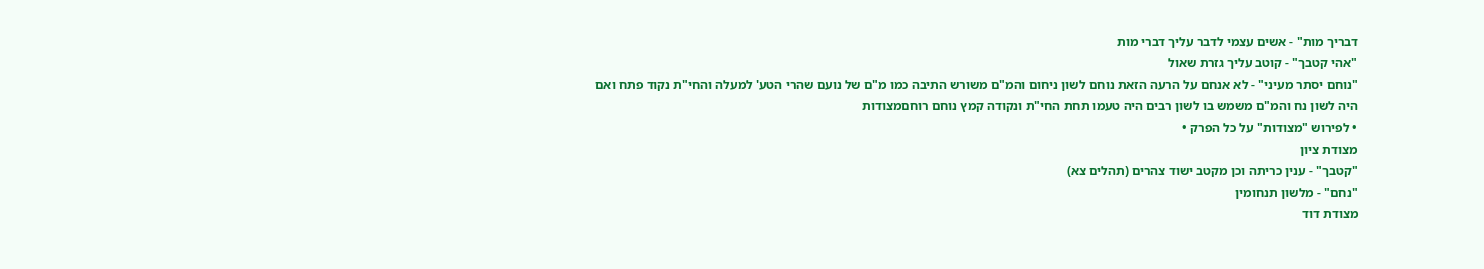דבריך מות" - אשים עצמי לדבר עליך דברי מות
"אהי קטבך" - קוטב עליך גזרת שאול
"נוחם יסתר מעיני" - לא אנחם על הרעה הזאת נוחם לשון ניחום והמ"ם משורש התיבה כמו מ"ם של נועם שהרי הטע' למעלה והחי"ת נקוד פתח ואם היה לשון נח והמ"ם משמש בו לשון רבים היה טעמו תחת החי"ת ונקודה קמץ נוחם רוחםמצודות
• לפירוש "מצודות" על כל הפרק •
מצודת ציון
"קטבך" - ענין כריתה וכן מקטב ישוד צהרים (תהלים צא)
"נחם" - מלשון תנחומין
מצודת דוד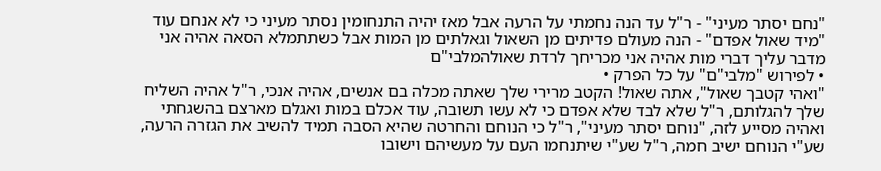"נחם יסתר מעיני" - ר"ל עד הנה נחמתי על הרעה אבל מאז יהיה התנחומין נסתר מעיני כי לא אנחם עוד
"מיד שאול אפדם" - הנה מעולם פדיתים מן השאול וגאלתים מן המות אבל כשתתמלא הסאה אהיה אני מדבר עליך דברי מות אהיה אני מכריחך לרדת שאולהמלבי"ם
• לפירוש "מלבי"ם" על כל הפרק •
"ואהי קטבך שאול", אתה שאול! הקטב מרירי שלך שאתה מכלה בם אנשים, אהיה אנכי, ר"ל אהיה השליח שלך להגלותם, ר"ל שלא לבד שלא אפדם כי לא עשו תשובה, עוד אכלם במות ואגלם מארצם בהשגחתי ואהיה מסייע לזה, "נוחם יסתר מעיני", ר"ל כי הנוחם והחרטה שהיא הסבה תמיד להשיב את הגזרה הרעה, שע"י הנוחם ישיב חמה, ר"ל שע"י שיתנחמו העם על מעשיהם וישובו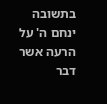בתשובה ינחם ה' על הרעה אשר דבר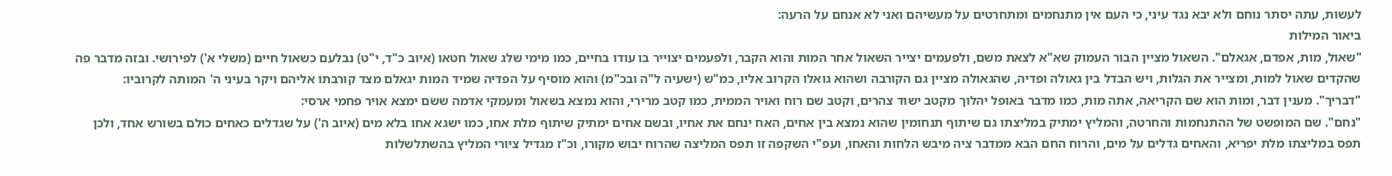לעשות, עתה יסתר נוחם ולא יבא נגד עיני, כי העם אין מתנחמים ומתחרטים על מעשיהם ואני לא אנחם על הרעה:
ביאור המילות
"שאול, מות, אפדם, אגאלם". השאול מציין הבור העמוק שא"א לצאת משם, ולפעמים יצייר השאול אחר המות והוא הקבר, ולפעמים יצוייר בו עודו בחיים, כמו מימי שלג שאול חטאו (איוב כ"ד, י"ט) נבלעם כשאול חיים (משלי א') לפירושי. ובזה מדבר פה שהקדים שאול למות, ומצייר את הגלות, ויש הבדל בין גאולה ופדיה, שהגאולה מציין גם הקורבה ושהוא גואלו הקרוב אליו, כמ"ש (ישעיה ל"ה ובכ"מ) והוא מוסיף על הפדיה שמיד המות יגאלם מצד קורבתו אליהם ויקר בעיני ה' המותה לקרוביו:
"דבריך". מענין דבר, ומות הוא שם הקריאה, אתה מות, כמו מדבר באופל יהלוך מקטב ישוד צהרים, וקטב שם רוח ואויר הממית, כמו קטב מרירי, והוא נמצא בשאול ומעמקי אדמה ששם ימצא אויר פחמי ארסי:
"נחם". שם המופשט של ההתנחמות והחרטה, והמליץ ימתיק במליצתו גם שיתוף תנחומין שהוא נמצא בין אחים, האח ינחם את אחיו, ובשם אחים ימתיק שיתוף מלת אחו, כמו ישגא אחו בלא מים (איוב ה') על שגדלים כאחים כולם בשורש אחד, ולכן תפס במליצתו מלת יפריא, והאחים גדלים על מים, והרוח החם הבא ממדבר ציה מיבש הלחות והאחו, ועפ"י השקפה זו תפס המליצה שהרוח יבוש מקורו, וכ"ז מגדיל ציורי המליץ בהשתלשלות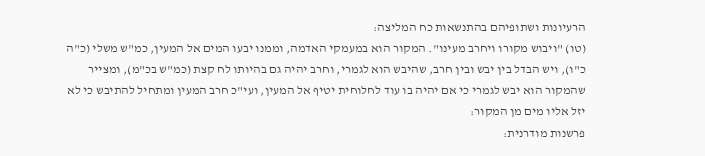הרעיונות ושתופיהם בהתנשאות כח המליצה:
(טו) "ויבוש מקורו ויחרב מעינו". המקור הוא במעמקי האדמה, וממנו יבעו המים אל המעין, כמ"ש משלי (כ"ה כ"ו), ויש הבדל בין יבש ובין חרב, שהיבש הוא לגמרי, וחרב יהיה גם בהיותו לח קצת (כמ"ש בכ"מ), ומצייר שהמקור הוא יבש לגמרי כי אם יהיה בו עוד לחלוחית יטיף אל המעין, ועי"כ חרב המעין ומתחיל להתיבש כי לא יזל אליו מים מן המקור:
פרשנות מודרנית: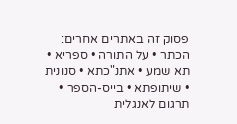פסוק זה באתרים אחרים: הכתר • על התורה • ספריא • תא שמע • אתנ"כתא • סנונית • שיתופתא • בייס-הספר • תרגום לאנגלית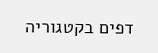דפים בקטגוריה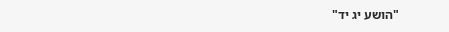"הושע יג יד"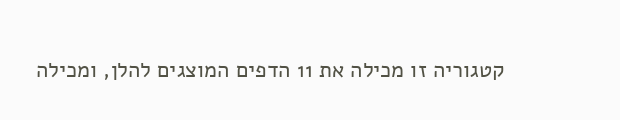קטגוריה זו מכילה את 11 הדפים המוצגים להלן, ומכילה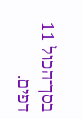בסך־הכול 11 דפים.